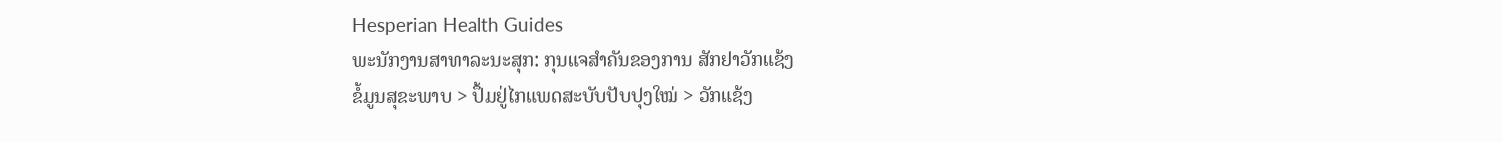Hesperian Health Guides
ພະນັກງານສາທາລະນະສຸກ: ກຸນແຈສໍາຄັນຂອງການ ສັກຢາວັກແຊ້ງ
ຂໍ້ມູນສຸຂະພາບ > ປຶ້ມຢູ່ໄກແພດສະບັບປັບປຸງໃໝ່ > ວັກແຊ້ງ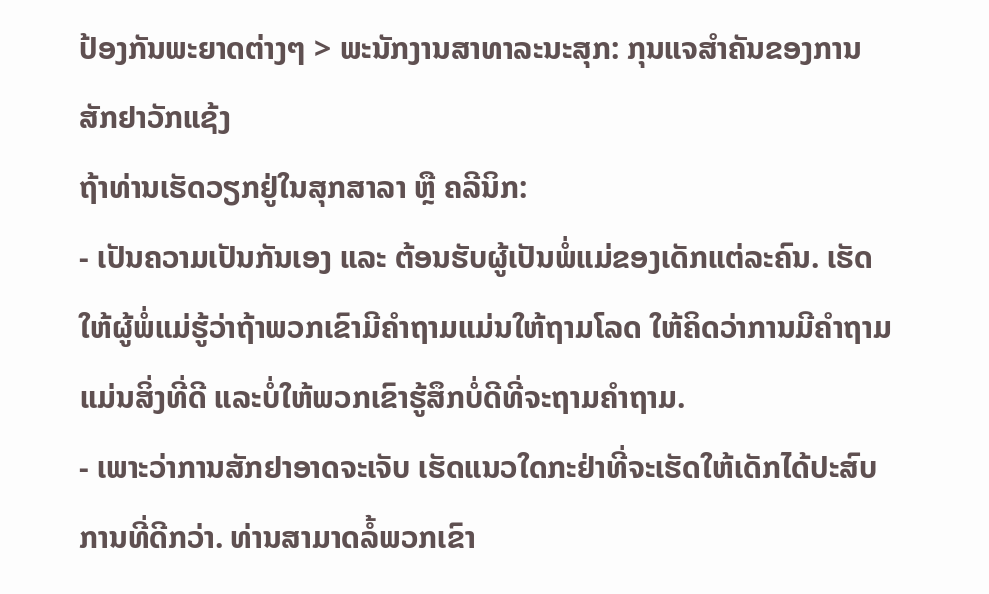ປ້ອງກັນພະຍາດຕ່າງໆ > ພະນັກງານສາທາລະນະສຸກ: ກຸນແຈສໍາຄັນຂອງການ ສັກຢາວັກແຊ້ງ
ຖ້າທ່ານເຮັດວຽກຢູ່ໃນສຸກສາລາ ຫຼື ຄລີນິກ:
- ເປັນຄວາມເປັນກັນເອງ ແລະ ຕ້ອນຮັບຜູ້ເປັນພໍ່ແມ່ຂອງເດັກແຕ່ລະຄົນ. ເຮັດໃຫ້ຜູ້ພໍ່ແມ່ຮູ້ວ່າຖ້າພວກເຂົາມີຄຳຖາມແມ່ນໃຫ້ຖາມໂລດ ໃຫ້ຄິດວ່າການມີຄຳຖາມແມ່ນສິ່ງທີ່ດີ ແລະບໍ່ໃຫ້ພວກເຂົາຮູ້ສຶກບໍ່ດີທີ່ຈະຖາມຄຳຖາມ.
- ເພາະວ່າການສັກຢາອາດຈະເຈັບ ເຮັດແນວໃດກະຢ່າທີ່ຈະເຮັດໃຫ້ເດັກໄດ້ປະສົບການທີ່ດີກວ່າ. ທ່ານສາມາດລໍ້ພວກເຂົາ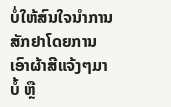ບໍ່ໃຫ້ສົນໃຈນຳການສັກຢາໂດຍການເອົາຜ້າສີແຈ້ງໆມາບໍ້ ຫຼື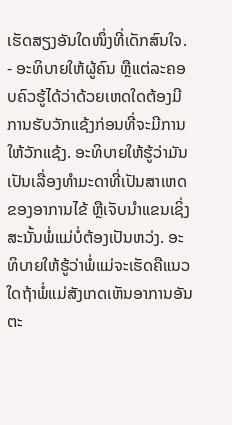ເຮັດສຽງອັນໃດໜຶ່ງທີ່ເດັກສົນໃຈ.
- ອະທິບາຍໃຫ້ຜູ້ຄົນ ຫຼືແຕ່ລະຄອບຄົວຮູ້ໄດ້ວ່າດ້ວຍເຫດໃດຕ້ອງມີການຮັບວັກແຊ້ງກ່ອນທີ່ຈະມີການໃຫ້ວັກແຊ້ງ. ອະທິບາຍໃຫ້ຮູ້ວ່າມັນເປັນເລື່ອງທຳມະດາທີ່ເປັນສາເຫດຂອງອາການໄຂ້ ຫຼືເຈັບນຳແຂນເຊິ່ງສະນັ້ນພໍ່ແມ່ບໍ່ຕ້ອງເປັນຫວ່ງ. ອະທິບາຍໃຫ້ຮູ້ວ່າພໍ່ແມ່ຈະເຮັດຄືແນວໃດຖ້າພໍ່ແມ່ສັງເກດເຫັນອາການອັນຕະ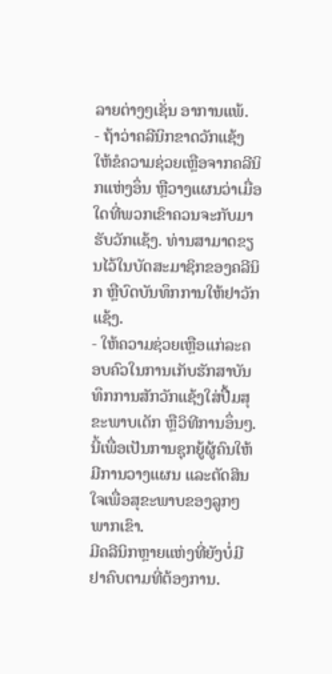ລາຍຕ່າງໆເຊັ່ນ ອາການແພ້.
- ຖ້າວ່າຄລີນິກຂາດວັກແຊ້ງ ໃຫ້ຂໍຄວາມຊ່ວຍເຫຼືອຈາກຄລີນິກແຫ່ງອຶ່ນ ຫຼືວາງແຜນວ່າເມື່ອໃດທີ່ພວກເຂົາຄວນຈະກັບມາຮັບວັກແຊ້ງ. ທ່ານສາມາດຂຽນໄວ້ໃນບັດສະມາຊິກຂອງຄລີນິກ ຫຼືບົດບັນທຶກການໃຫ້ຢາວັກແຊ້ງ.
- ໃຫ້ຄວາມຊ່ວຍເຫຼືອແກ່ລະຄອບຄົວໃນການເກັບຮັກສາບັນທຶກການສັກວັກແຊ້ງໃສ່ປື້ມສຸຂະພາບເດັກ ຫຼືວິທີການອຶ່ນໆ. ນີ້ເພື່ອເປັນການຊຸກຍູ້ຜູ້ຄົນໃຫ້ມີການວາງແຜນ ແລະຕັດສິນໃຈເພື່ອສຸຂະພາບຂອງລູກໆພາກເຂົາ.
ມີຄລີນິກຫຼາຍແຫ່ງທີ່ຍັງບໍ່ມີຢາຄົບຕາມທີ່ຕ້ອງການ.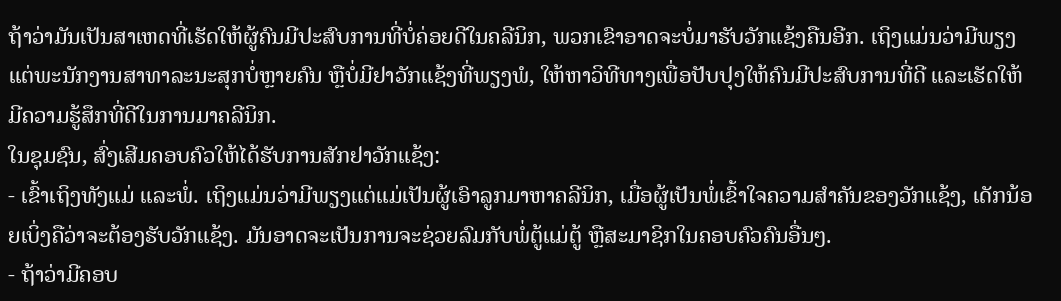ຖ້າວ່າມັນເປັນສາເຫດທີ່ເຮັດໃຫ້ຜູ້ຄົນມີປະສົບການທີ່ບໍ່ຄ່ອຍດີໃນຄລີນິກ, ພວກເຂົາອາດຈະບໍ່ມາຮັບວັກແຊ້ງຄືນອີກ. ເຖິງແມ່ນວ່າມີພຽງແຕ່ພະນັກງານສາທາລະນະສຸກບໍ່ຫຼາຍຄົນ ຫຼືບໍ່ມີຢາວັກແຊ້ງທີ່ພຽງພໍ, ໃຫ້ຫາວິທີທາງເພື່ອປັບປຸງໃຫ້ຄົນມີປະສົບການທີ່ດີ ແລະເຮັດໃຫ້ມີຄວາມຮູ້ສຶກທີ່ດີໃນການມາຄລີນິກ.
ໃນຊຸມຊົນ, ສົ່ງເສີມຄອບຄົວໃຫ້ໄດ້ຮັບການສັກຢາວັກແຊ້ງ:
- ເຂົ້າເຖິງທັງແມ່ ແລະພໍ່. ເຖິງແມ່ນວ່າມີພຽງແຕ່ແມ່ເປັນຜູ້ເອົາລູກມາຫາຄລີນິກ, ເມື່ອຜູ້ເປັນພໍ່ເຂົ້າໃຈຄວາມສຳຄັນຂອງວັກແຊ້ງ, ເດັກນ້ອຍເບິ່ງຄືວ່າຈະຕ້ອງຮັບວັກແຊ້ງ. ມັນອາດຈະເປັນການຈະຊ່ວຍລົມກັບພໍ່ຕູ້ແມ່ຕູ້ ຫຼືສະມາຊິກໃນຄອບຄົວຄົນອື່ນໆ.
- ຖ້າວ່າມີຄອບ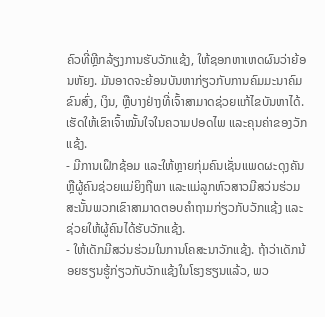ຄົວທີ່ຫຼີກລ້ຽງການຮັບວັກແຊ້ງ, ໃຫ້ຊອກຫາເຫດຜົນວ່າຍ້ອນຫັຍງ. ມັນອາດຈະຍ້ອນບັນຫາກ່ຽວກັບການຄົມມະນາຄົມຂົນສົ່ງ, ເງິນ, ຫຼືບາງຢ່າງທີ່ເຈົ້າສາມາດຊ່ວຍແກ້ໄຂບັນຫາໄດ້. ເຮັດໃຫ້ເຂົາເຈົ້າໝັ້ນໃຈໃນຄວາມປອດໄພ ແລະຄຸນຄ່າຂອງວັກແຊ້ງ.
- ມີການເຝຶກຊ້ອມ ແລະໃຫ້ຫຼາຍກຸ່ມຄົນເຊັ່ນແພດຜະດຸງຄັນ ຫຼືຜູ້ຄົນຊ່ວຍແມ່ຍິງຖືພາ ແລະແມ່ລູກຫົວສາວມີສວ່ນຮ່ວມສະນັ້ນພວກເຂົາສາມາດຕອບຄຳຖາມກ່ຽວກັບວັກແຊ້ງ ແລະຊ່ວຍໃຫ້ຜູ້ຄົນໄດ້ຮັບວັກແຊ້ງ.
- ໃຫ້ເດັກມີສວ່ນຮ່ວມໃນການໂຄສະນາວັກແຊ້ງ. ຖ້າວ່າເດັກນ້ອຍຮຽນຮູ້ກ່ຽວກັບວັກແຊ້ງໃນໂຮງຮຽນແລ້ວ, ພວ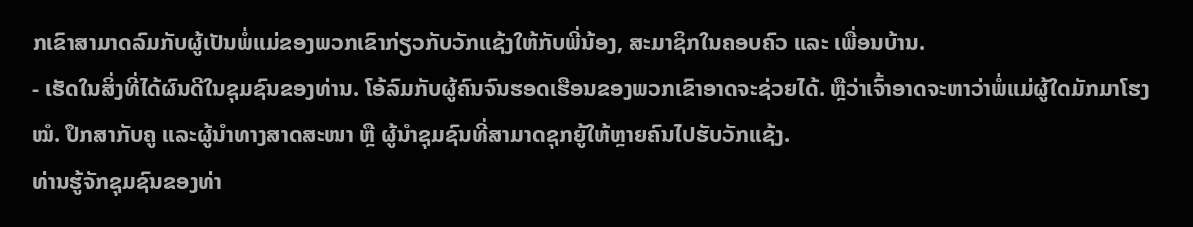ກເຂົາສາມາດລົມກັບຜູ້ເປັນພໍ່ແມ່ຂອງພວກເຂົາກ່ຽວກັບວັກແຊ້ງໃຫ້ກັບພີ່ນ້ອງ, ສະມາຊິກໃນຄອບຄົວ ແລະ ເພື່ອນບ້ານ.
- ເຮັດໃນສິ່ງທີ່ໄດ້ຜົນດີໃນຊຸມຊົນຂອງທ່ານ. ໂອ້ລົມກັບຜູ້ຄົນຈົນຮອດເຮືອນຂອງພວກເຂົາອາດຈະຊ່ວຍໄດ້. ຫຼືວ່າເຈົ້າອາດຈະຫາວ່າພໍ່ແມ່ຜູ້ໃດມັກມາໂຮງໝໍ. ປຶກສາກັບຄູ ແລະຜູ້ນຳທາງສາດສະໜາ ຫຼື ຜູ້ນຳຊຸມຊົນທີ່ສາມາດຊຸກຍູ້ໃຫ້ຫຼາຍຄົນໄປຮັບວັກແຊ້ງ.
ທ່ານຮູ້ຈັກຊຸມຊົນຂອງທ່າ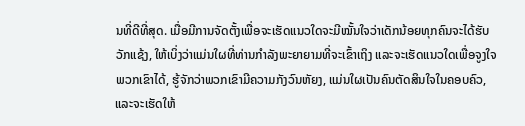ນທີ່ດີທີ່ສຸດ. ເມື່ອມີການຈັດຕັ້ງເພື່ອຈະເຮັດແນວໃດຈະມີໝັ້ນໃຈວ່າເດັກນ້ອຍທຸກຄົນຈະໄດ້ຮັບວັກແຊ້ງ, ໃຫ້ເບິ່ງວ່າແມ່ນໃຜທີ່ທ່ານກຳລັງພະຍາຍາມທີ່ຈະເຂົ້າເຖິງ ແລະຈະເຮັດແນວໃດເພື່ອຈູງໃຈພວກເຂົາໄດ້, ຮູ້ຈັກວ່າພວກເຂົາມີຄວາມກັງວົນຫັຍງ, ແມ່ນໃຜເປັນຄົນຕັດສິນໃຈໃນຄອບຄົວ, ແລະຈະເຮັດໃຫ້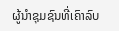ຜູ້ນຳຊຸມຊົນທີ່ເຄົາລົບ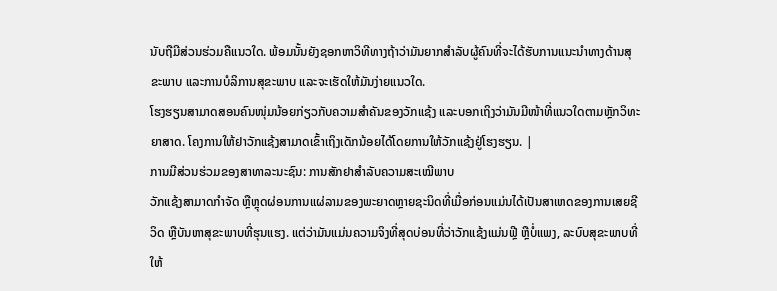ນັບຖືມີສ່ວນຮ່ວມຄືແນວໃດ. ພ້ອມນັ້ນຍັງຊອກຫາວິທີທາງຖ້າວ່າມັນຍາກສຳລັບຜູ້ຄົນທີ່ຈະໄດ້ຮັບການແນະນຳທາງດ້ານສຸຂະພາບ ແລະການບໍລິການສຸຂະພາບ ແລະຈະເຮັດໃຫ້ມັນງ່າຍແນວໃດ.
ໂຮງຮຽນສາມາດສອນຄົນໜຸ່ມນ້ອຍກ່ຽວກັບຄວາມສຳຄັນຂອງວັກແຊ້ງ ແລະບອກເຖິງວ່າມັນມີໜ້າທີ່ແນວໃດຕາມຫຼັກວິທະຍາສາດ. ໂຄງການໃຫ້ຢາວັກແຊ້ງສາມາດເຂົ້າເຖິງເດັກນ້ອຍໄດ້ໂດຍການໃຫ້ວັກແຊ້ງຢູ່ໂຮງຮຽນ. |
ການມີສ່ວນຮ່ວມຂອງສາທາລະນະຊົນ: ການສັກຢາສໍາລັບຄວາມສະເໝີພາບ
ວັກແຊ້ງສາມາດກຳຈັດ ຫຼືຫຼຸດຜ່ອນການແຜ່ລາມຂອງພະຍາດຫຼາຍຊະນິດທີ່ເມື່ອກ່ອນແມ່ນໄດ້ເປັນສາເຫດຂອງການເສຍຊີວິດ ຫຼືບັນຫາສຸຂະພາບທີ່ຮຸນແຮງ. ແຕ່ວ່າມັນແມ່ນຄວາມຈິງທີ່ສຸດບ່ອນທີ່ວ່າວັກແຊ້ງແມ່ນຟຼີ ຫຼືບໍ່ແພງ, ລະບົບສຸຂະພາບທີ່ໃຫ້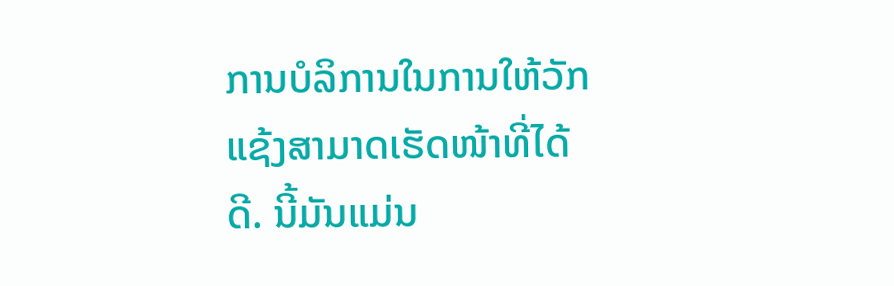ການບໍລິການໃນການໃຫ້ວັກແຊ້ງສາມາດເຮັດໜ້າທີ່ໄດ້ດີ. ນີ້ມັນແມ່ນ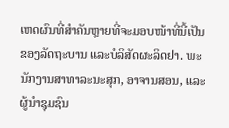ເຫດຜົນທີ່ສຳຄັນຫຼາຍທີ່ຈະມອບໜ້າທີ່ນີ້ເປັນຂອງລັດຖະບານ ແລະບໍລິສັດຜະລິດຢາ. ພະນັກງານສາທາລະນະສຸກ, ອາຈານສອນ, ແລະຜູ້ນຳຊຸມຊົນ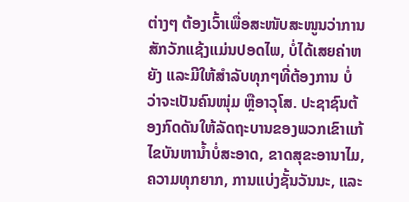ຕ່າງໆ ຕ້ອງເວົ້າເພື່ອສະໜັບສະໜູນວ່າການສັກວັກແຊ້ງແມ່ນປອດໄພ, ບໍ່ໄດ້ເສຍຄ່າຫຍັງ ແລະມີໃຫ້ສຳລັບທຸກໆທີ່ຕ້ອງການ ບໍ່ວ່າຈະເປັນຄົນໜຸ່ມ ຫຼືອາວຸໂສ. ປະຊາຊົນຕ້ອງກົດດັນໃຫ້ລັດຖະບານຂອງພວກເຂົາແກ້ໄຂບັນຫານ້ຳບໍ່ສະອາດ, ຂາດສຸຂະອານາໄມ, ຄວາມທຸກຍາກ, ການແບ່ງຊັ້ນວັນນະ, ແລະ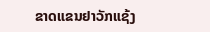ຂາດແຂນຢາວັກແຊ້ງ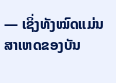— ເຊິ່ງທັງໝົດແມ່ນສາເຫດຂອງບັນ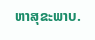ຫາສຸຂະພາບ.